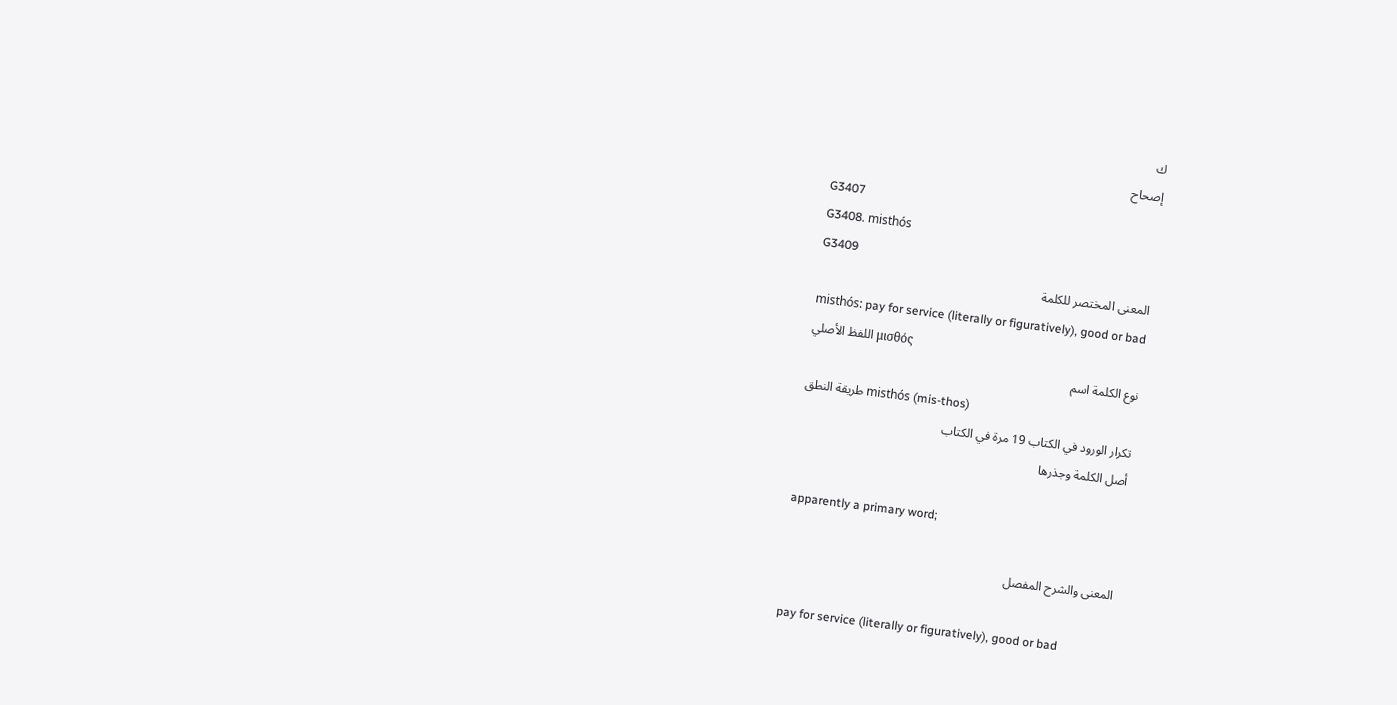ك
إصحاح
G3407
G3408. misthós
G3409
المعنى المختصر للكلمة
misthós: pay for service (literally or figuratively), good or bad
اللفظ الأصلي μισθός
نوع الكلمة اسم
طريقة النطق misthós (mis-thos)
تكرار الورود في الكتاب 19 مرة في الكتاب
أصل الكلمة وجذرها

apparently a primary word;

المعنى والشرح المفصل

pay for service (literally or figuratively), good or bad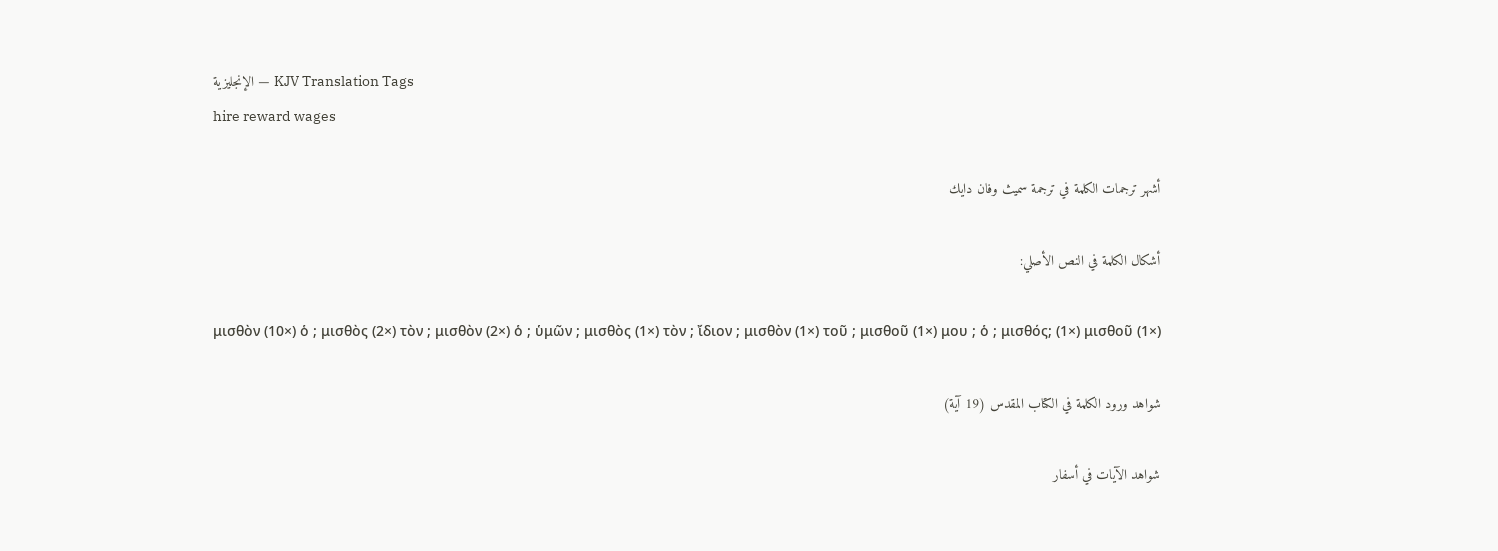الإنجليزية — KJV Translation Tags
hire reward wages

أشهر ترجمات الكلمة في ترجمة سميث وفان دايك

أشكال الكلمة في النص الأصلي:

μισθὸν (10×) ὁ ; μισθὸς (2×) τὸν ; μισθὸν (2×) ὁ ; ὑμῶν ; μισθὸς (1×) τὸν ; ἴδιον ; μισθὸν (1×) τοῦ ; μισθοῦ (1×) μου ; ὁ ; μισθός; (1×) μισθοῦ (1×)

شواهد ورود الكلمة في الكتاب المقدس (19 آية)

شواهد الآيات في أسفار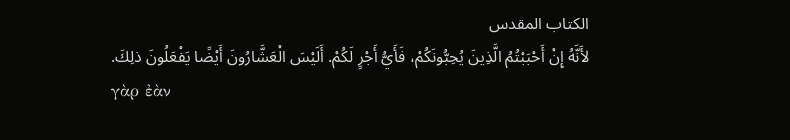الكتاب المقدس
لأَنَّهُ إِنْ أَحْبَبْتُمُ الَّذِينَ يُحِبُّونَكُمْ، فَأَيُّ أَجْرٍ لَكُمْ. أَلَيْسَ الْعَشَّارُونَ أَيْضًا يَفْعَلُونَ ذلِكَ.
γὰρ ἐὰν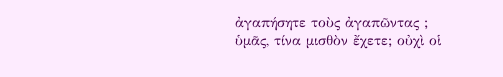ἀγαπήσητε τοὺς ἀγαπῶντας ; ὑμᾶς, τίνα μισθὸν ἔχετε; οὐχὶ οἱ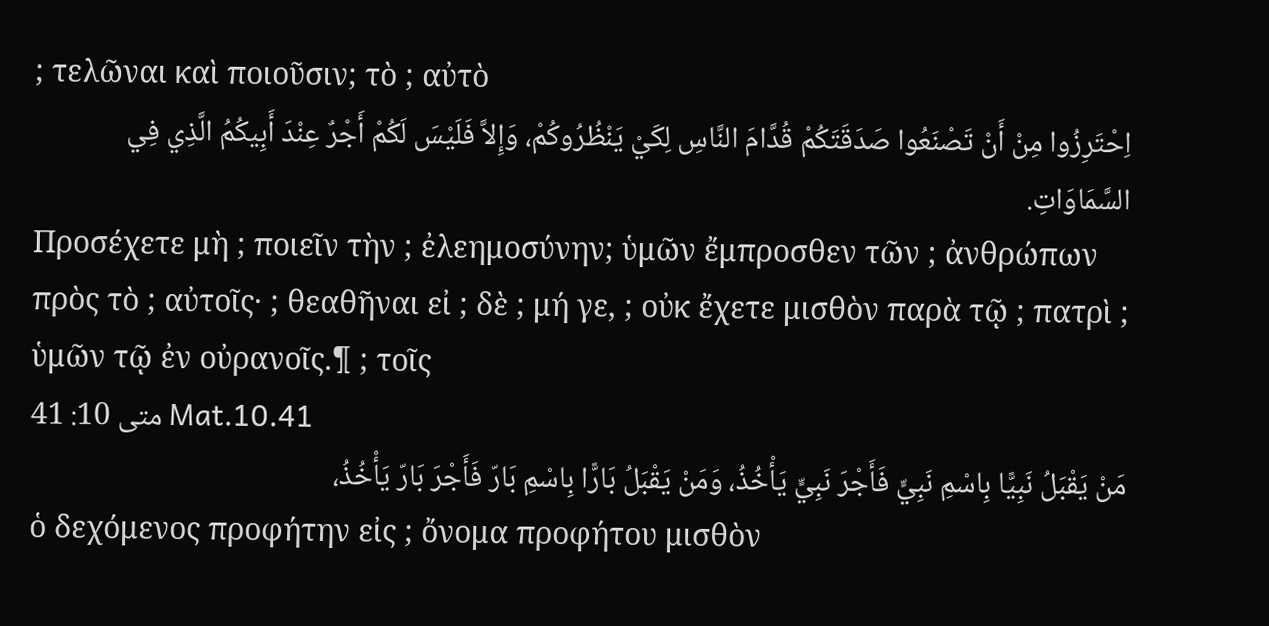; τελῶναι καὶ ποιοῦσιν; τὸ ; αὐτὸ
اِحْتَرِزُوا مِنْ أَنْ تَصْنَعُوا صَدَقَتَكُمْ قُدَّامَ النَّاسِ لِكَيْ يَنْظُرُوكُمْ، وَإِلاَّ فَلَيْسَ لَكُمْ أَجْرٌ عِنْدَ أَبِيكُمُ الَّذِي فِي السَّمَاوَاتِ.
Προσέχετε μὴ ; ποιεῖν τὴν ; ἐλεημοσύνην; ὑμῶν ἔμπροσθεν τῶν ; ἀνθρώπων πρὸς τὸ ; αὐτοῖς· ; θεαθῆναι εἰ ; δὲ ; μή γε, ; οὐκ ἔχετε μισθὸν παρὰ τῷ ; πατρὶ ; ὑμῶν τῷ ἐν οὐρανοῖς.¶ ; τοῖς
متى 10: 41 Mat.10.41
مَنْ يَقْبَلُ نَبِيًّا بِاسْمِ نَبِيٍّ فَأَجْرَ نَبِيٍّ يَأْخُذُ، وَمَنْ يَقْبَلُ بَارًّا بِاسْمِ بَارّ فَأَجْرَ بَارّ يَأْخُذُ،
ὁ δεχόμενος προφήτην εἰς ; ὄνομα προφήτου μισθὸν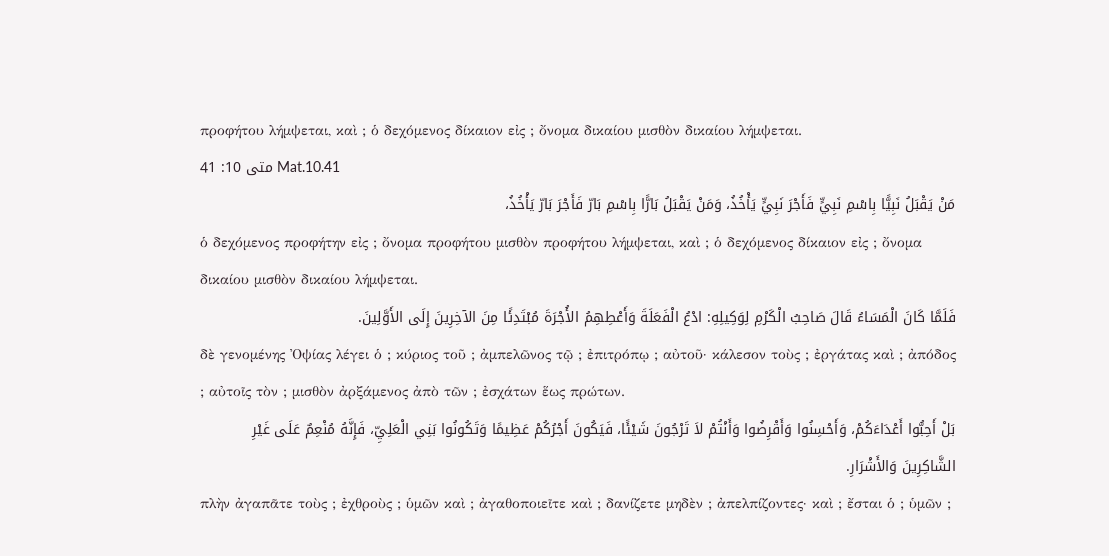προφήτου λήμψεται, καὶ ; ὁ δεχόμενος δίκαιον εἰς ; ὄνομα δικαίου μισθὸν δικαίου λήμψεται.
متى 10: 41 Mat.10.41
مَنْ يَقْبَلُ نَبِيًّا بِاسْمِ نَبِيٍّ فَأَجْرَ نَبِيٍّ يَأْخُذُ، وَمَنْ يَقْبَلُ بَارًّا بِاسْمِ بَارّ فَأَجْرَ بَارّ يَأْخُذُ،
ὁ δεχόμενος προφήτην εἰς ; ὄνομα προφήτου μισθὸν προφήτου λήμψεται, καὶ ; ὁ δεχόμενος δίκαιον εἰς ; ὄνομα δικαίου μισθὸν δικαίου λήμψεται.
فَلَمَّا كَانَ الْمَسَاءُ قَالَ صَاحِبُ الْكَرْمِ لِوَكِيلِهِ: ادْعُ الْفَعَلَةَ وَأَعْطِهِمُ الأُجْرَةَ مُبْتَدِئًا مِنَ الآخِرِينَ إِلَى الأَوَّلِينَ.
δὲ γενομένης Ὀψίας λέγει ὁ ; κύριος τοῦ ; ἀμπελῶνος τῷ ; ἐπιτρόπῳ ; αὐτοῦ· κάλεσον τοὺς ; ἐργάτας καὶ ; ἀπόδος ; αὐτοῖς τὸν ; μισθὸν ἀρξάμενος ἀπὸ τῶν ; ἐσχάτων ἕως πρώτων.
بَلْ أَحِبُّوا أَعْدَاءَكُمْ، وَأَحْسِنُوا وَأَقْرِضُوا وَأَنْتُمْ لاَ تَرْجُونَ شَيْئًا، فَيَكُونَ أَجْرُكُمْ عَظِيمًا وَتَكُونُوا بَنِي الْعَلِيِّ، فَإِنَّهُ مُنْعِمٌ عَلَى غَيْرِ الشَّاكِرِينَ وَالأَشْرَارِ.
πλὴν ἀγαπᾶτε τοὺς ; ἐχθροὺς ; ὑμῶν καὶ ; ἀγαθοποιεῖτε καὶ ; δανίζετε μηδὲν ; ἀπελπίζοντες· καὶ ; ἔσται ὁ ; ὑμῶν ;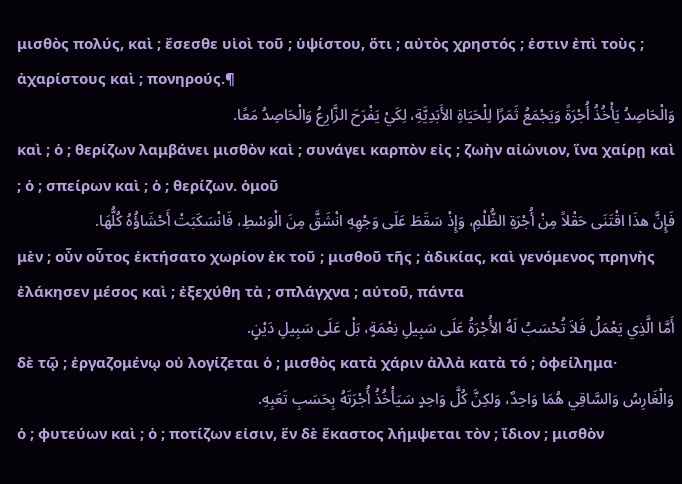μισθὸς πολύς, καὶ ; ἔσεσθε υἱοὶ τοῦ ; ὑψίστου, ὅτι ; αὐτὸς χρηστός ; ἐστιν ἐπὶ τοὺς ; ἀχαρίστους καὶ ; πονηρούς.¶
وَالْحَاصِدُ يَأْخُذُ أُجْرَةً وَيَجْمَعُ ثَمَرًا لِلْحَيَاةِ الأَبَدِيَّةِ، لِكَيْ يَفْرَحَ الزَّارِعُ وَالْحَاصِدُ مَعًا.
καὶ ; ὁ ; θερίζων λαμβάνει μισθὸν καὶ ; συνάγει καρπὸν εἰς ; ζωὴν αἰώνιον, ἵνα χαίρῃ καὶ ; ὁ ; σπείρων καὶ ; ὁ ; θερίζων. ὁμοῦ
فَإِنَّ هذَا اقْتَنَى حَقْلاً مِنْ أُجْرَةِ الظُّلْمِ، وَإِذْ سَقَطَ عَلَى وَجْهِهِ انْشَقَّ مِنَ الْوَسْطِ، فَانْسَكَبَتْ أَحْشَاؤُهُ كُلُّهَا.
μὲν ; οὖν οὗτος ἐκτήσατο χωρίον ἐκ τοῦ ; μισθοῦ τῆς ; ἀδικίας, καὶ γενόμενος πρηνὴς ἐλάκησεν μέσος καὶ ; ἐξεχύθη τὰ ; σπλάγχνα ; αὐτοῦ, πάντα
أَمَّا الَّذِي يَعْمَلُ فَلاَ تُحْسَبُ لَهُ الأُجْرَةُ عَلَى سَبِيلِ نِعْمَةٍ، بَلْ عَلَى سَبِيلِ دَيْنٍ.
δὲ τῷ ; ἐργαζομένῳ οὐ λογίζεται ὁ ; μισθὸς κατὰ χάριν ἀλλὰ κατὰ τό ; ὀφείλημα·
وَالْغَارِسُ وَالسَّاقِي هُمَا وَاحِدٌ، وَلكِنَّ كُلَّ وَاحِدٍ سَيَأْخُذُ أُجْرَتَهُ بِحَسَبِ تَعَبِهِ.
ὁ ; φυτεύων καὶ ; ὁ ; ποτίζων εἰσιν, ἕν δὲ ἕκαστος λήμψεται τὸν ; ἴδιον ; μισθὸν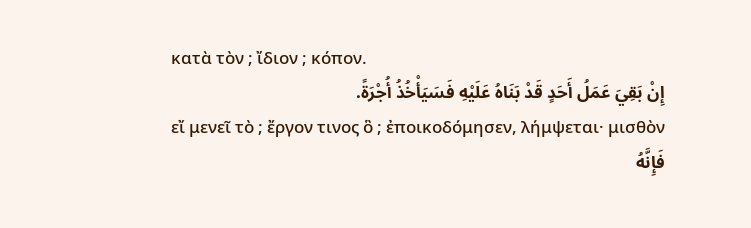κατὰ τὸν ; ἴδιον ; κόπον.
إِنْ بَقِيَ عَمَلُ أَحَدٍ قَدْ بَنَاهُ عَلَيْهِ فَسَيَأْخُذُ أُجْرَةً.
εἴ μενεῖ τὸ ; ἔργον τινος ὃ ; ἐποικοδόμησεν, λήμψεται· μισθὸν
فَإِنَّهُ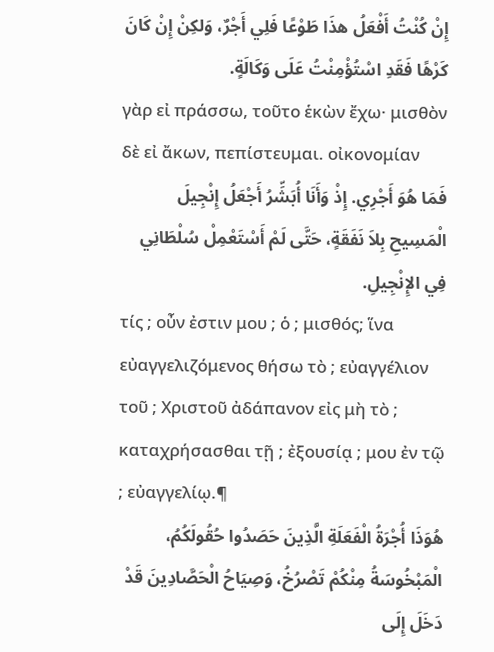إِنْ كُنْتُ أَفْعَلُ هذَا طَوْعًا فَلِي أَجْرٌ، وَلكِنْ إِنْ كَانَ كَرْهًا فَقَدِ اسْتُؤْمِنْتُ عَلَى وَكَالَةٍ.
γὰρ εἰ πράσσω, τοῦτο ἑκὼν ἔχω· μισθὸν δὲ εἰ ἄκων, πεπίστευμαι. οἰκονομίαν
فَمَا هُوَ أَجْرِي. إِذْ وَأَنَا أُبَشِّرُ أَجْعَلُ إِنْجِيلَ الْمَسِيحِ بِلاَ نَفَقَةٍ، حَتَّى لَمْ أَسْتَعْمِلْ سُلْطَانِي فِي الإِنْجِيلِ.
τίς ; οὖν ἐστιν μου ; ὁ ; μισθός; ἵνα εὐαγγελιζόμενος θήσω τὸ ; εὐαγγέλιον τοῦ ; Χριστοῦ ἀδάπανον εἰς μὴ τὸ ; καταχρήσασθαι τῇ ; ἐξουσίᾳ ; μου ἐν τῷ ; εὐαγγελίῳ.¶
هُوَذَا أُجْرَةُ الْفَعَلَةِ الَّذِينَ حَصَدُوا حُقُولَكُمُ، الْمَبْخُوسَةُ مِنْكُمْ تَصْرُخُ، وَصِيَاحُ الْحَصَّادِينَ قَدْ دَخَلَ إِلَى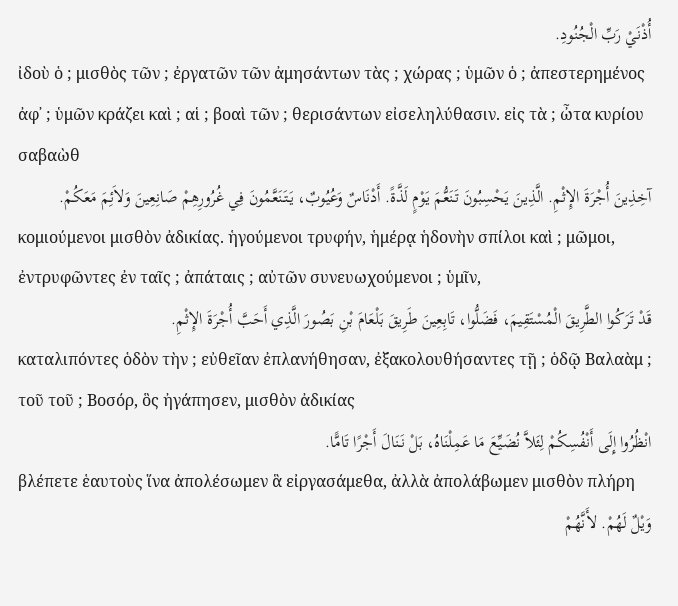أُذْنَيْ رَبِّ الْجُنُودِ.
ἰδοὺ ὁ ; μισθὸς τῶν ; ἐργατῶν τῶν ἀμησάντων τὰς ; χώρας ; ὑμῶν ὁ ; ἀπεστερημένος ἀφ᾽ ; ὑμῶν κράζει καὶ ; αἱ ; βοαὶ τῶν ; θερισάντων εἰσεληλύθασιν. εἰς τὰ ; ὦτα κυρίου σαβαὼθ
آخِذِينَ أُجْرَةَ الإِثْمِ. الَّذِينَ يَحْسِبُونَ تَنَعُّمَ يَوْمٍ لَذَّةً. أَدْنَاسٌ وَعُيُوبٌ، يَتَنَعَّمُونَ فِي غُرُورِهِمْ صَانِعِينَ وَلاَئِمَ مَعَكُمْ.
κομιούμενοι μισθὸν ἀδικίας. ἡγούμενοι τρυφήν, ἡμέρᾳ ἡδονὴν σπίλοι καὶ ; μῶμοι, ἐντρυφῶντες ἐν ταῖς ; ἀπάταις ; αὐτῶν συνευωχούμενοι ; ὑμῖν,
قَدْ تَرَكُوا الطَّرِيقَ الْمُسْتَقِيمَ، فَضَلُّوا، تَابِعِينَ طَرِيقَ بَلْعَامَ بْنِ بَصُورَ الَّذِي أَحَبَّ أُجْرَةَ الإِثْمِ.
καταλιπόντες ὁδὸν τὴν ; εὐθεῖαν ἐπλανήθησαν, ἐξακολουθήσαντες τῇ ; ὁδῷ Βαλαὰμ ; τοῦ τοῦ ; Βοσόρ, ὃς ἠγάπησεν, μισθὸν ἀδικίας
انْظُرُوا إِلَى أَنْفُسِكُمْ لِئَلاَّ نُضَيِّعَ مَا عَمِلْنَاهُ، بَلْ نَنَالَ أَجْرًا تَامًّا.
βλέπετε ἑαυτοὺς ἵνα ἀπολέσωμεν ἃ εἰργασάμεθα, ἀλλὰ ἀπολάβωμεν μισθὸν πλήρη
وَيْلٌ لَهُمْ. لأَنَّهُمْ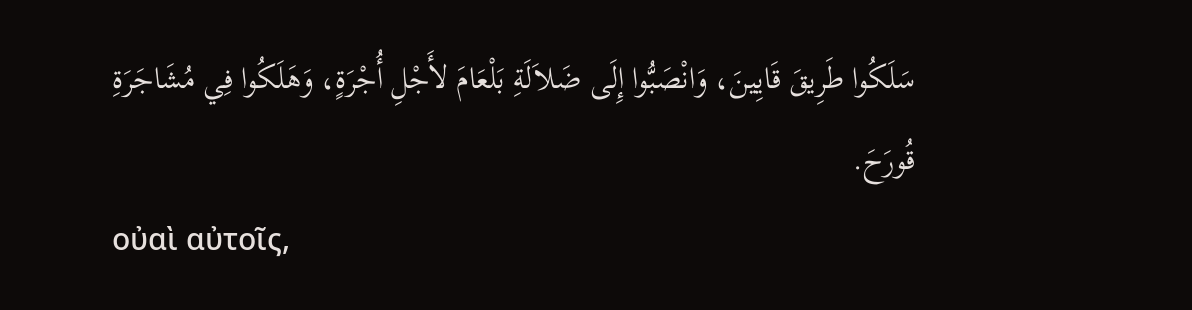سَلَكُوا طَرِيقَ قَايِينَ، وَانْصَبُّوا إِلَى ضَلاَلَةِ بَلْعَامَ لأَجْلِ أُجْرَةٍ، وَهَلَكُوا فِي مُشَاجَرَةِ قُورَحَ.
οὐαὶ αὐτοῖς,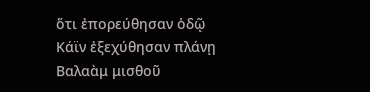ὅτι ἐπορεύθησαν ὁδῷ Κάϊν ἐξεχύθησαν πλάνῃ Βαλαὰμ μισθοῦ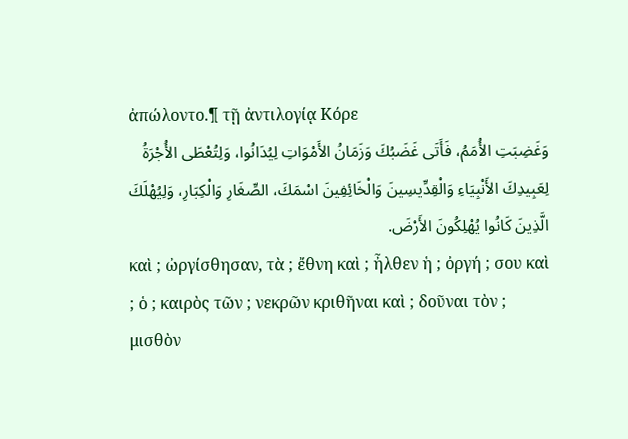ἀπώλοντο.¶ τῇ ἀντιλογίᾳ Κόρε
وَغَضِبَتِ الأُمَمُ، فَأَتَى غَضَبُكَ وَزَمَانُ الأَمْوَاتِ لِيُدَانُوا، وَلِتُعْطَى الأُجْرَةُ لِعَبِيدِكَ الأَنْبِيَاءِ وَالْقِدِّيسِينَ وَالْخَائِفِينَ اسْمَكَ، الصِّغَارِ وَالْكِبَارِ، وَلِيُهْلَكَ الَّذِينَ كَانُوا يُهْلِكُونَ الأَرْضَ.
καὶ ; ὠργίσθησαν, τὰ ; ἔθνη καὶ ; ἦλθεν ἡ ; ὀργή ; σου καὶ ; ὁ ; καιρὸς τῶν ; νεκρῶν κριθῆναι καὶ ; δοῦναι τὸν ; μισθὸν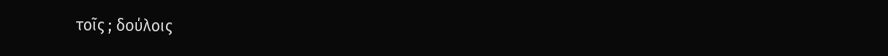τοῖς ; δούλοις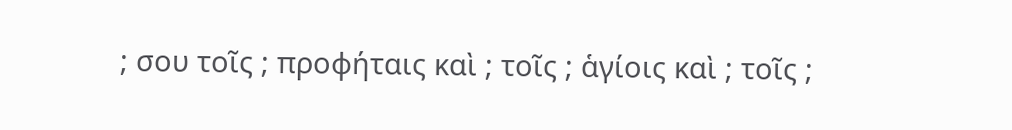; σου τοῖς ; προφήταις καὶ ; τοῖς ; ἁγίοις καὶ ; τοῖς ;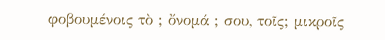φοβουμένοις τὸ ; ὄνομά ; σου, τοῖς; μικροῖς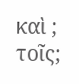καὶ ; τοῖς;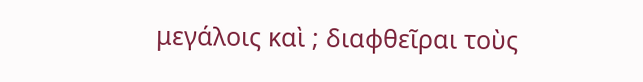μεγάλοις καὶ ; διαφθεῖραι τοὺς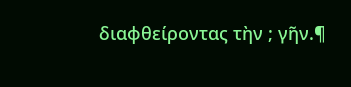διαφθείροντας τὴν ; γῆν.¶